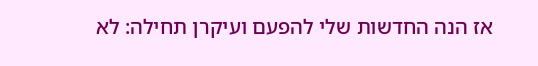אז הנה החדשות שלי להפעם ועיקרן תחילה: לא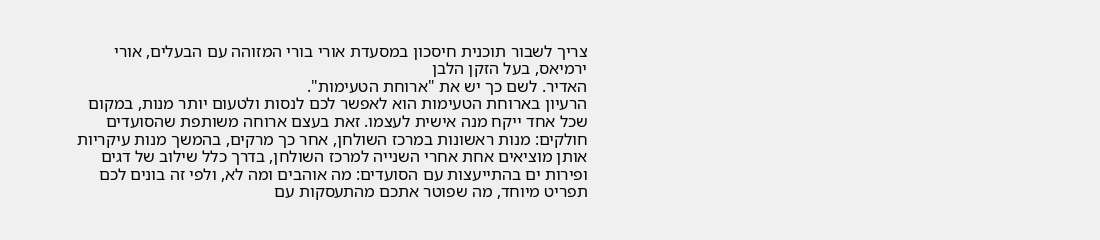צריך לשבור תוכנית חיסכון במסעדת אורי בורי המזוהה עם הבעלים, אורי ירמיאס, בעל הזקן הלבן
האדיר. לשם כך יש את "ארוחת הטעימות".
הרעיון בארוחת הטעימות הוא לאפשר לכם לנסות ולטעום יותר מנות, במקום שכל אחד ייקח מנה אישית לעצמו. זאת בעצם ארוחה משותפת שהסועדים חולקים: מנות ראשונות במרכז השולחן, אחר כך מרקים, בהמשך מנות עיקריות אותן מוציאים אחת אחרי השנייה למרכז השולחן, בדרך כלל שילוב של דגים ופירות ים בהתייעצות עם הסועדים: מה אוהבים ומה לא, ולפי זה בונים לכם תפריט מיוחד, מה שפוטר אתכם מהתעסקות עם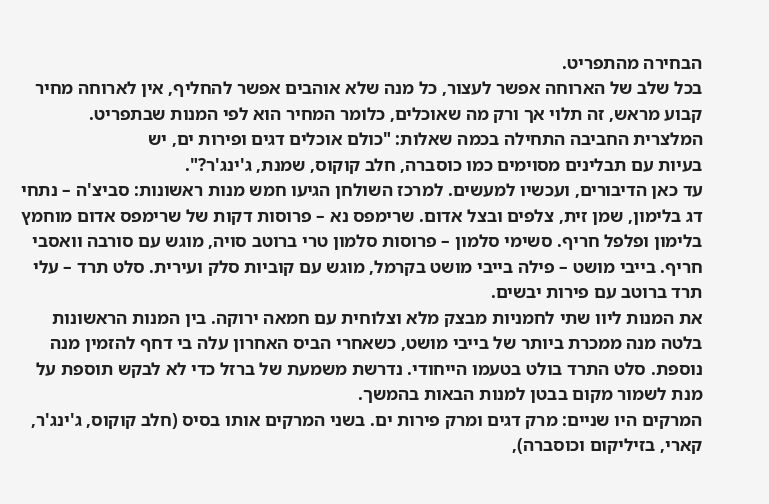הבחירה מהתפריט.
בכל שלב של הארוחה אפשר לעצור, כל מנה שלא אוהבים אפשר להחליף, אין לארוחה מחיר קבוע מראש, זה תלוי אך ורק מה שאוכלים, כלומר המחיר הוא לפי המנות שבתפריט.
המלצרית החביבה התחילה בכמה שאלות: "כולם אוכלים דגים ופירות ים, יש
בעיות עם תבלינים מסוימים כמו כוסברה, חלב קוקוס, שמנת, ג'ינג'ר?".
עד כאן הדיבורים, ועכשיו למעשים. למרכז השולחן הגיעו חמש מנות ראשונות: סביצ'ה – נתחי דג בלימון, שמן זית, צלפים ובצל אדום. שרימפס נא – פרוסות דקות של שרימפס אדום מוחמץ בלימון ופלפל חריף. סשימי סלמון – פרוסות סלמון טרי ברוטב סויה, מוגש עם סורבה וואסבי חריף. בייבי מושט – פילה בייבי מושט בקרמל, מוגש עם קוביות סלק ועירית. סלט תרד – עלי תרד ברוטב עם פירות יבשים.
את המנות ליוו שתי לחמניות מבצק מלא וצלוחית עם חמאה ירוקה. בין המנות הראשונות בלטה מנה ממכרת ביותר של בייבי מושט, כשאחרי הביס האחרון עלה בי דחף להזמין מנה נוספת. סלט התרד בולט בטעמו הייחודי. נדרשת משמעת של ברזל כדי לא לבקש תוספת על מנת לשמור מקום בבטן למנות הבאות בהמשך.
המרקים היו שניים: מרק דגים ומרק פירות ים. בשני המרקים אותו בסיס (חלב קוקוס, ג'ינג'ר, קארי, בזיליקום וכוסברה),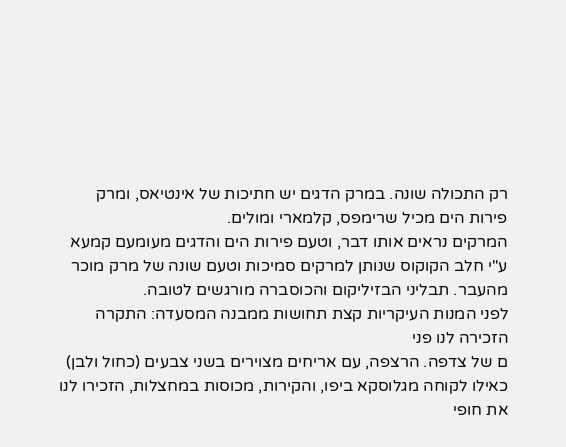רק התכולה שונה. במרק הדגים יש חתיכות של אינטיאס, ומרק פירות הים מכיל שרימפס, קלמארי ומולים.
המרקים נראים אותו דבר, וטעם פירות הים והדגים מעומעם קמעא ע"י חלב הקוקוס שנותן למרקים סמיכות וטעם שונה של מרק מוכר מהעבר. תבליני הבזיליקום והכוסברה מורגשים לטובה.
לפני המנות העיקריות קצת תחושות ממבנה המסעדה: התקרה הזכירה לנו פני
ם של צדפה. הרצפה, עם אריחים מצוירים בשני צבעים (כחול ולבן) כאילו לקוחה מגלוסקא ביפו, והקירות, מכוסות במחצלות, הזכירו לנו את חופי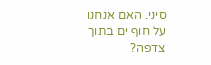סיני. האם אנחנו על חוף ים בתוך צדפה?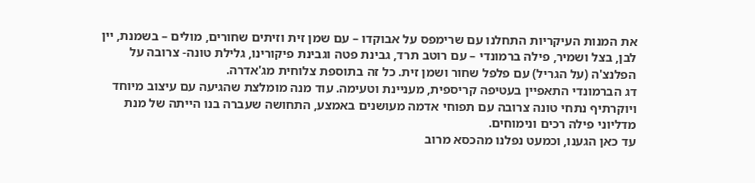את המנות העיקריות התחלנו עם שרימפס על אבוקדו – עם שמן זית וזיתים שחורים, מולים – בשמנת, יין לבן, בצל ושמיר, פילה ברמונדי – עם רוטב תרד, גבינת פטה וגבינת פיקורינו, גלילת טונה- צרובה על הפלנצ'ה (על הגריל) עם פלפל שחור ושמן זית. כל זה בתוספת צלוחית מג'אדרה.
דג הברמונדי התאפיין בעטיפה קריספית, מעניינת וטעימה. עוד מנה מומלצת שהגיעה עם עיצוב מיוחד ויוקרתיף נתחי טונה צרובה עם תפוחי אדמה מעושנים באמצע, התחושה שעברה בנו הייתה של מנת מדליוני פילה רכים ונימוחים.
עד כאן הגענו, וכמעט נפלנו מהכסא מרוב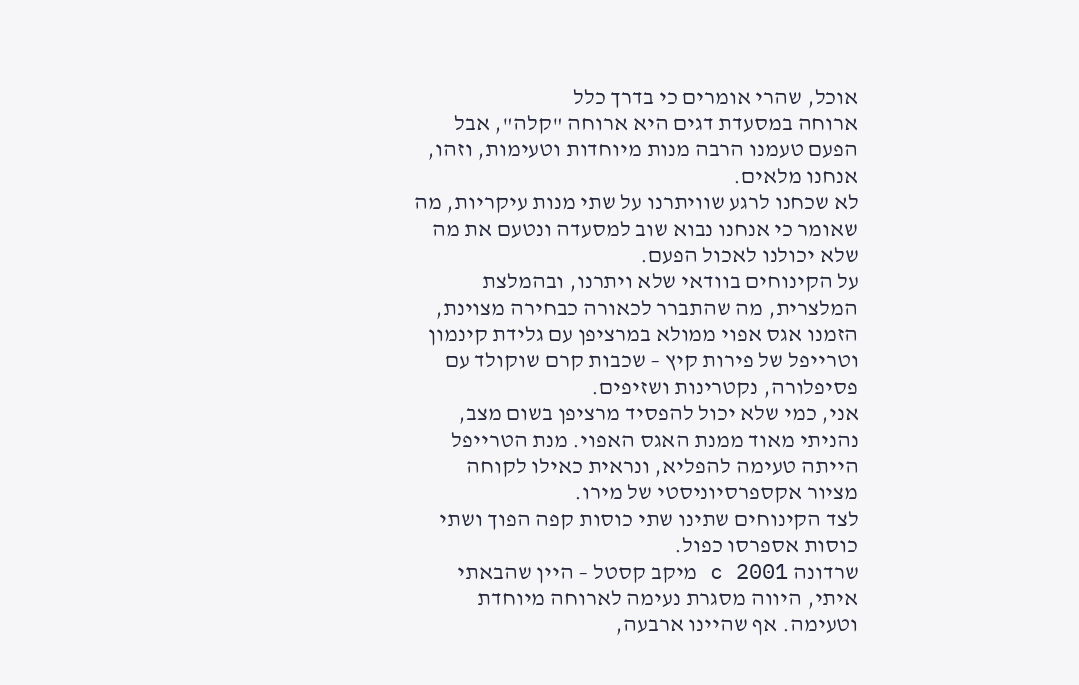אוכל, שהרי אומרים כי בדרך כלל
ארוחה במסעדת דגים היא ארוחה "קלה", אבל הפעם טעמנו הרבה מנות מיוחדות וטעימות, וזהו, אנחנו מלאים.
לא שכחנו לרגע שוויתרנו על שתי מנות עיקריות, מה שאומר כי אנחנו נבוא שוב למסעדה ונטעם את מה שלא יכולנו לאכול הפעם.
על הקינוחים בוודאי שלא ויתרנו, ובהמלצת המלצרית, מה שהתברר לכאורה כבחירה מצוינת, הזמנו אגס אפוי ממולא במרציפן עם גלידת קינמון וטרייפל של פירות קיץ – שכבות קרם שוקולד עם פסיפלורה, נקטרינות ושזיפים.
אני, כמי שלא יכול להפסיד מרציפן בשום מצב, נהניתי מאוד ממנת האגס האפוי. מנת הטרייפל הייתה טעימה להפליא, ונראית כאילו לקוחה מציור אקספרסיוניסטי של מירו.
לצד הקינוחים שתינו שתי כוסות קפה הפוך ושתי כוסות אספרסו כפול.
שרדונה c 2001 מיקב קסטל – היין שהבאתי איתי, היווה מסגרת נעימה לארוחה מיוחדת וטעימה. אף שהיינו ארבעה,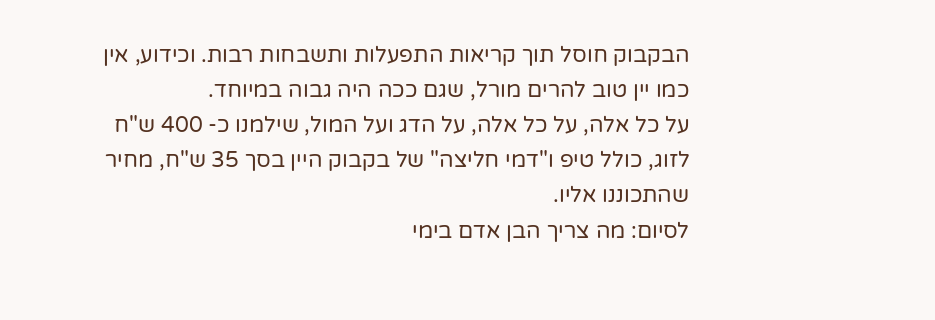הבקבוק חוסל תוך קריאות התפעלות ותשבחות רבות. וכידוע, אין כמו יין טוב להרים מורל, שגם ככה היה גבוה במיוחד.
על כל אלה, על כל אלה, על הדג ועל המול, שילמנו כ- 400 ש"ח לזוג, כולל טיפ ו"דמי חליצה" של בקבוק היין בסך 35 ש"ח, מחיר שהתכוננו אליו.
לסיום: מה צריך הבן אדם בימי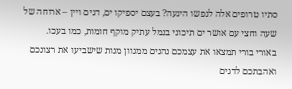סתיו טרופים אלה לנפשו היגעה? בעצם יספיקו ים, דגים ויין – ארוחה של שעה וחצי עם אושר ים תיכוני בנמל עתיק מוקף חומות, כמו בעכו.
באורי בורי תמצאו את עצמכם נהנים ממגוון מנות שישביעו את רצונכם ואהבתכם לדגים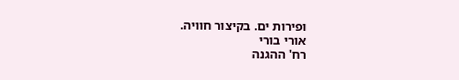ופירות ים. בקיצור חוויה.
אורי בורי
רח' ההגנה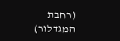(רחבת המגדלור)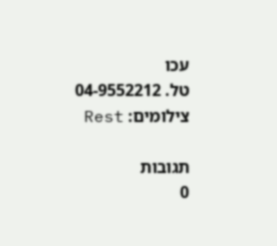עכו
טל. 04-9552212
צילומים: Rest

תגובות
0